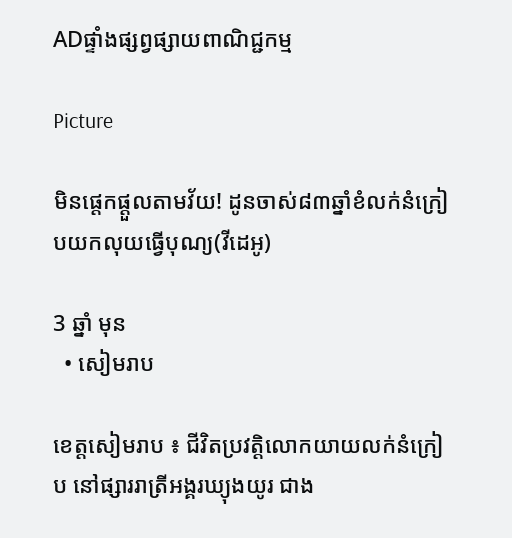ADផ្ទាំងផ្សព្វផ្សាយពាណិជ្ជកម្ម

Picture

មិនផ្តេកផ្តួលតាមវ័យ! ដូនចាស់៨៣ឆ្នាំខំលក់នំក្រៀបយកលុយធ្វើបុណ្យ(វីដេអូ)

3 ឆ្នាំ មុន
  • សៀមរាប

ខេត្តសៀមរាប ៖ ជីវិតប្រវត្តិលោកយាយលក់នំក្រៀប នៅផ្សាររាត្រីអង្គរឃ្យុងយូរ ជាង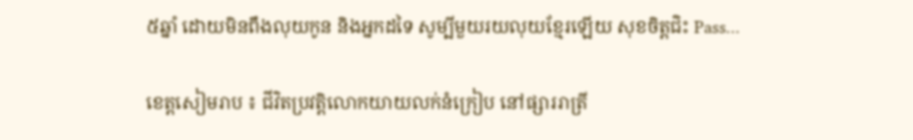៥ឆ្នាំ ដោយមិនពឹងលុយកូន និងអ្នកដទៃ សូម្បីមួយរយលុយខ្មែរឡើយ សុខចិត្តជិះ Pass…

ខេត្តសៀមរាប ៖ ជីវិតប្រវត្តិលោកយាយលក់នំក្រៀប នៅផ្សាររាត្រី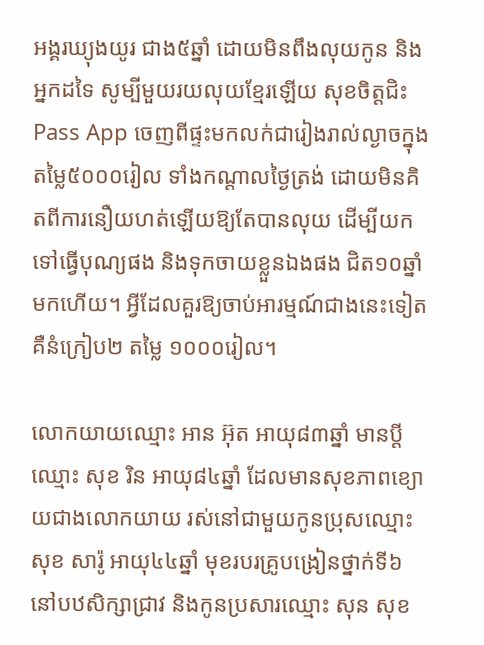អង្គរឃ្យុងយូរ ជាង៥ឆ្នាំ ដោយមិនពឹងលុយកូន និងអ្នកដទៃ សូម្បីមួយរយលុយខ្មែរឡើយ សុខចិត្តជិះ Pass App ចេញពីផ្ទះមកលក់ជារៀងរាល់ល្ងាចក្នុងតម្លៃ៥០០០រៀល ទាំងកណ្តាលថ្ងៃត្រង់ ដោយមិនគិតពីការនឿយហត់ឡើយឱ្យតែបានលុយ ដើម្បីយកទៅធ្វើបុណ្យផង និងទុកចាយខ្លួនឯងផង ជិត១០ឆ្នាំមកហើយ។ អ្វីដែលគួរឱ្យចាប់អារម្មណ៍ជាងនេះទៀត គឺនំក្រៀប២ តម្លៃ ១០០០រៀល។

លោកយាយឈ្មោះ អាន អ៊ុត អាយុ៨៣ឆ្នាំ មានប្តីឈ្មោះ សុខ រិន អាយុ៨៤ឆ្នាំ ដែលមានសុខភាពខ្យោយជាងលោកយាយ រស់នៅជាមួយកូនប្រុសឈ្មោះ សុខ សារ៉ូ អាយុ៤៤ឆ្នាំ មុខរបរគ្រូបង្រៀនថ្នាក់ទី៦ នៅបឋសិក្សាជ្រាវ និងកូនប្រសារឈ្មោះ សុន សុខ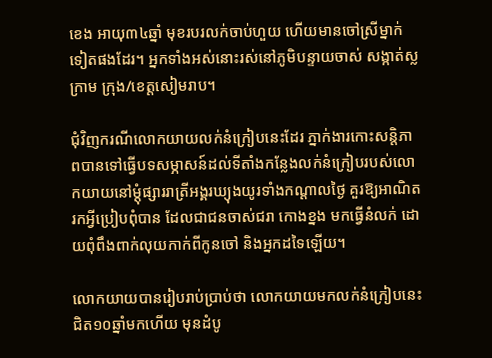ខេង អាយុ៣៤ឆ្នាំ មុខរបរលក់ចាប់ហួយ ហើយមានចៅស្រីម្នាក់ទៀតផងដែរ។ អ្នកទាំងអស់នោះរស់នៅភូមិបន្ទាយចាស់ សង្កាត់ស្លក្រាម ក្រុង/ខេត្តសៀមរាប។

ជុំវិញករណីលោកយាយលក់នំក្រៀបនេះដែរ ភ្នាក់ងារកោះសន្តិភាពបានទៅធ្វើបទសម្ភាសន៍ដល់ទីតាំងកន្លែងលក់នំក្រៀបរបស់លោកយាយនៅម្តុំផ្សាររាត្រីអង្គរឃ្យុងយូរទាំងកណ្តាលថ្ងៃ គួរឱ្យអាណិតរកអ្វីប្រៀបពុំបាន ដែលជាជនចាស់ជរា កោងខ្នង មកធ្វើនំលក់ ដោយពុំពឹងពាក់លុយកាក់ពីកូនចៅ និងអ្នកដទៃឡើយ។

លោកយាយបានរៀបរាប់ប្រាប់ថា លោកយាយមកលក់នំក្រៀបនេះជិត១០ឆ្នាំមកហើយ មុនដំបូ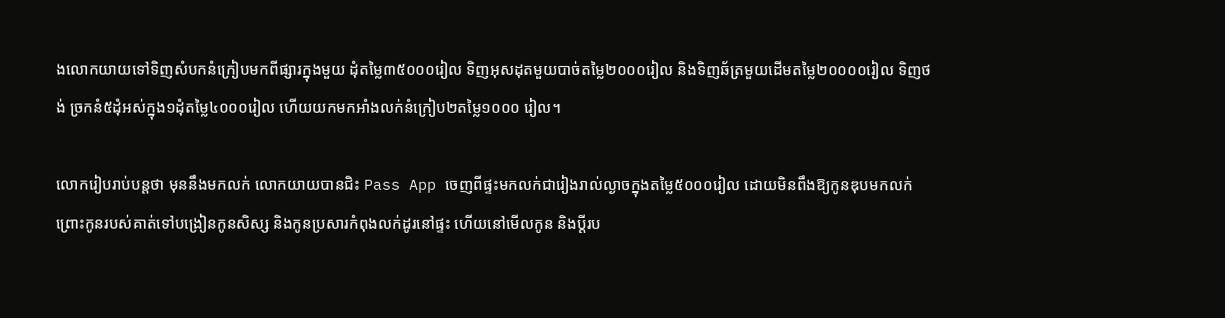ងលោកយាយទៅទិញសំបកនំក្រៀបមកពីផ្សារក្នុងមួយ ដុំតម្លៃ៣៥០០០រៀល ទិញអុសដុតមួយបាច់តម្លៃ២០០០រៀល និងទិញឆ័ត្រមួយដើមតម្លៃ២០០០០រៀល ទិញថង់ ច្រកនំ៥ដុំអស់ក្នុង១ដុំតម្លៃ៤០០០រៀល ហើយយកមកអាំងលក់នំក្រៀប២តម្លៃ១០០០ រៀល។

លោករៀបរាប់បន្តថា មុននឹងមកលក់ លោកយាយបានជិះ Pass App ចេញពីផ្ទះមកលក់ជារៀងរាល់ល្ងាចក្នុងតម្លៃ៥០០០រៀល ដោយមិនពឹងឱ្យកូនឌុបមកលក់ ព្រោះកូនរបស់គាត់ទៅបង្រៀនកូនសិស្ស និងកូនប្រសារកំពុងលក់ដូរនៅផ្ទះ ហើយនៅមើលកូន និងប្តីរប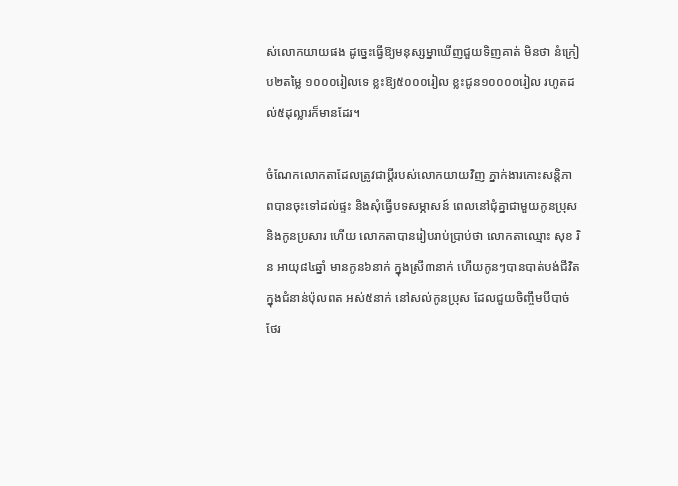ស់លោកយាយផង ដូច្នេះធ្វើឱ្យមនុស្សម្នាឃើញជួយទិញគាត់ មិនថា នំក្រៀប២តម្លៃ ១០០០រៀលទេ ខ្លះឱ្យ៥០០០រៀល ខ្លះជូន១០០០០រៀល រហូតដល់៥ដុល្លារក៏មានដែរ។

ចំណែកលោកតាដែលត្រូវជាប្តីរបស់លោកយាយវិញ ភ្នាក់ងារកោះសន្តិភាពបានចុះទៅដល់ផ្ទះ និងសុំធ្វើបទសម្ភាសន៍ ពេលនៅជុំគ្នាជាមួយកូនប្រុស និងកូនប្រសារ ហើយ លោកតាបានរៀបរាប់ប្រាប់ថា លោកតាឈ្មោះ សុខ រិន អាយុ៨៤ឆ្នាំ មានកូន៦នាក់ ក្នុងស្រី៣នាក់ ហើយកូនៗបានបាត់បង់ជីវិតក្នុងជំនាន់ប៉ុលពត អស់៥នាក់ នៅសល់កូនប្រុស ដែលជួយចិញ្ចឹមបីបាច់ថែរ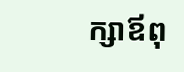ក្សាឪពុ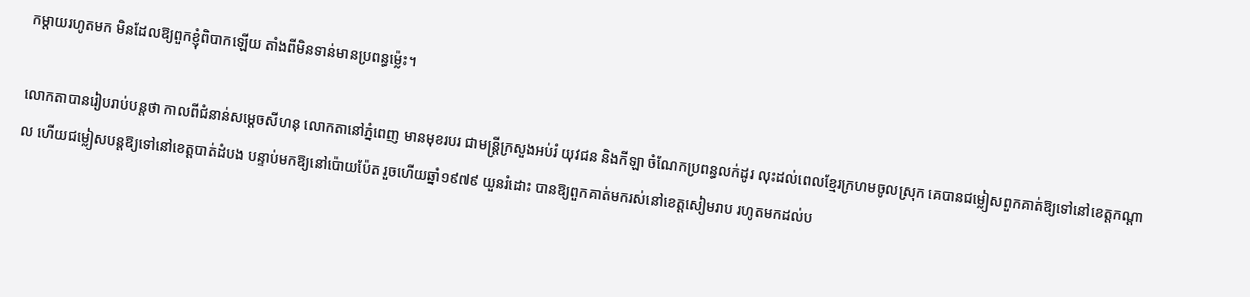កម្តាយរហូតមក មិនដែលឱ្យពួកខ្ញុំពិបាកឡើយ តាំងពីមិនទាន់មានប្រពន្ធម្ល៉េះ។

លោកតាបានរៀបរាប់បន្តថា កាលពីជំនាន់សម្តេចសីហនុ លោកតានៅភ្នំពេញ មានមុខរបរ ជាមន្ត្រីក្រសួងអប់រំ យុវជន និងកីឡា ចំណែកប្រពន្ធលក់ដូរ លុះដល់ពេលខ្មែរក្រហមចូលស្រុក គេបានជម្លៀសពួកគាត់ឱ្យទៅនៅខេត្តកណ្តាល ហើយជម្លៀសបន្តឱ្យទៅនៅខេត្តបាត់ដំបង បន្ទាប់មកឱ្យនៅប៉ោយប៉ែត រួចហើយឆ្នាំ១៩៧៩ យួនរំដោះ បានឱ្យពួកគាត់មករស់នៅខេត្តសៀមរាប រហូតមកដល់ប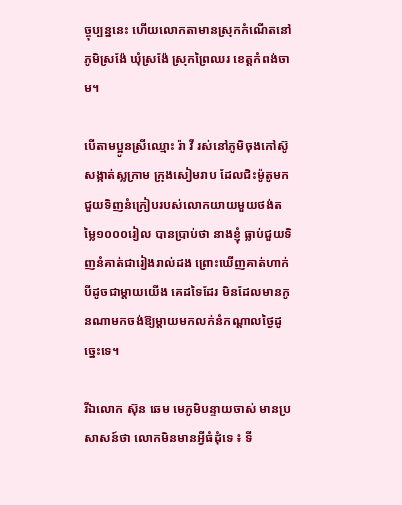ច្ចុប្បន្ននេះ ហើយលោកតាមានស្រុកកំណើតនៅភូមិស្រង៉ែ ឃុំស្រង៉ែ ស្រុកព្រៃឈរ ខេត្តកំពង់ចាម។

បើតាមប្អូនស្រីឈ្មោះ រ៉ា វី រស់នៅភូមិចុងកៅស៊ូ សង្កាត់ស្លក្រាម ក្រុងសៀមរាប ដែលជិះម៉ូតូមកជួយទិញនំក្រៀបរបស់លោកយាយមួយថង់តម្លៃ១០០០រៀល បានប្រាប់ថា នាងខ្ញុំ ធ្លាប់ជួយទិញនំគាត់ជារៀងរាល់ដង ព្រោះឃើញគាត់ហាក់បីដូចជាម្តាយយើង គេដទៃដែរ មិនដែលមានកូនណាមកចង់ឱ្យម្តាយមកលក់នំកណ្តាលថ្ងៃដូច្នេះទេ។

រីឯលោក ស៊ុន ឆេម មេភូមិបន្ទាយចាស់ មានប្រសាសន៍ថា លោកមិនមានអ្វីធំដុំទេ ៖ ទី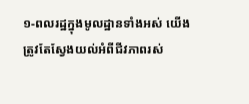១-ពលរដ្ឋក្នុងមូលដ្ឋានទាំងអស់ យើងត្រូវតែស្វែងយល់អំពីជីវភាពរស់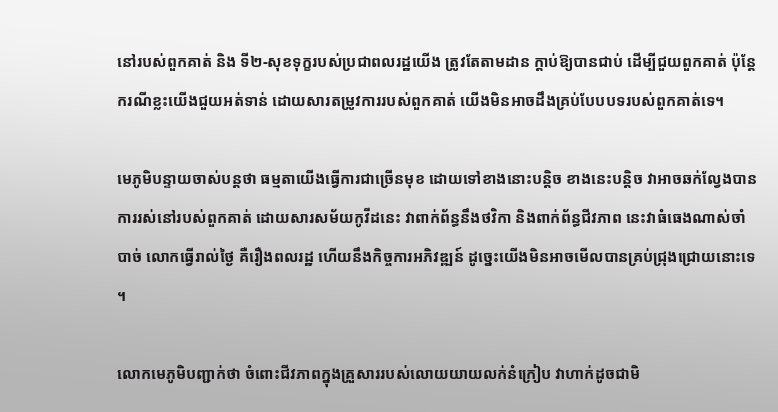នៅរបស់ពួកគាត់ និង ទី២-សុខទុក្ខរបស់ប្រជាពលរដ្ឋយើង ត្រូវតែតាមដាន ក្តាប់ឱ្យបានជាប់ ដើម្បីជួយពួកគាត់ ប៉ុន្តែករណីខ្លះយើងជួយអត់ទាន់ ដោយសារតម្រូវការរបស់ពួកគាត់ យើងមិនអាចដឹងគ្រប់បែបបទរបស់ពួកគាត់ទេ។

មេភូមិបន្ទាយចាស់បន្តថា ធម្មតាយើងធ្វើការជាច្រើនមុខ ដោយទៅខាងនោះបន្តិច ខាងនេះបន្តិច វាអាចឆក់ល្វែងបាន ការរស់នៅរបស់ពួកគាត់ ដោយសារសម័យកូវីដនេះ វាពាក់ព័ន្ធនឹងថវិកា និងពាក់ព័ន្ធជីវភាព នេះវាធំធេងណាស់ចាំបាច់ លោកធ្វើរាល់ថ្ងៃ គឺរឿងពលរដ្ឋ ហើយនឹងកិច្ចការអភិវឌ្ឍន៍ ដូច្នេះយើងមិនអាចមើលបានគ្រប់ជ្រុងជ្រោយនោះទេ។

លោកមេភូមិបញ្ជាក់ថា ចំពោះជីវភាពក្នុងគ្រួសាររបស់លោយយាយលក់នំក្រៀប វាហាក់ដូចជាមិ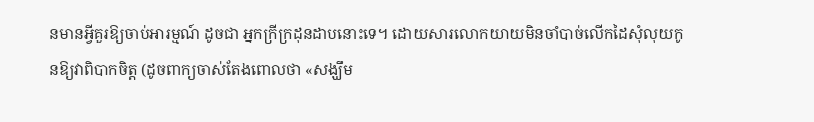នមានអ្វីគួរឱ្យចាប់អារម្មណ៍ ដូចជា អ្នកក្រីក្រដុនដាបនោះទេ។ ដោយសារលោកយាយមិនចាំបាច់លើកដៃសុំលុយកូនឱ្យវាពិបាកចិត្ត (ដូចពាក្យចាស់តែងពោលថា «សង្ឃឹម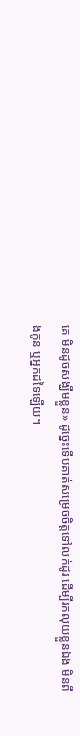គេ មិនដូចសង្ឃឹមខ្លួន» ដូច្នេះទើបគាត់សម្រេចចិត្តទៅលក់ដូរ ដើម្បីរកលុយខ្លួនឯង មិនពឹងកូន ឬអ្នកដទៃឡើយ។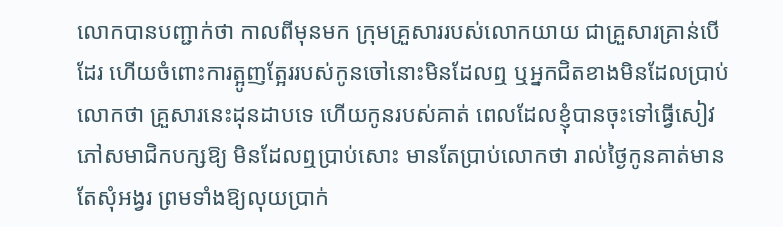លោកបានបញ្ជាក់ថា កាលពីមុនមក ក្រុមគ្រួសាររបស់លោកយាយ ជាគ្រួសារគ្រាន់បើដែរ ហើយចំពោះការត្អូញត្អែររបស់កូនចៅនោះមិនដែលឮ ឬអ្នកជិតខាងមិនដែលប្រាប់លោកថា គ្រួសារនេះដុនដាបទេ ហើយកូនរបស់គាត់ ពេលដែលខ្ញុំបានចុះទៅធ្វើសៀវភៅសមាជិកបក្សឱ្យ មិនដែលឮប្រាប់សោះ មានតែប្រាប់លោកថា រាល់ថ្ងៃកូនគាត់មានតែសុំអង្វរ ព្រមទាំងឱ្យលុយប្រាក់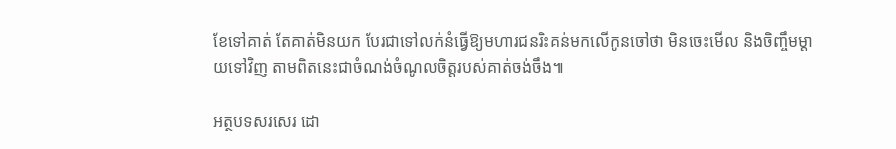ខែទៅគាត់ តែគាត់មិនយក បែរជាទៅលក់នំធ្វើឱ្យមហារជនរិះគន់មកលើកូនចៅថា មិនចេះមើល និងចិញ្ចឹមម្តាយទៅវិញ តាមពិតនេះជាចំណង់ចំណូលចិត្តរបស់គាត់ចង់ចឹង៕

អត្ថបទសរសេរ ដោ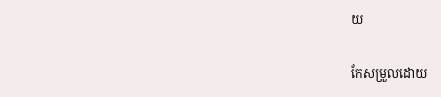យ

កែសម្រួលដោយ